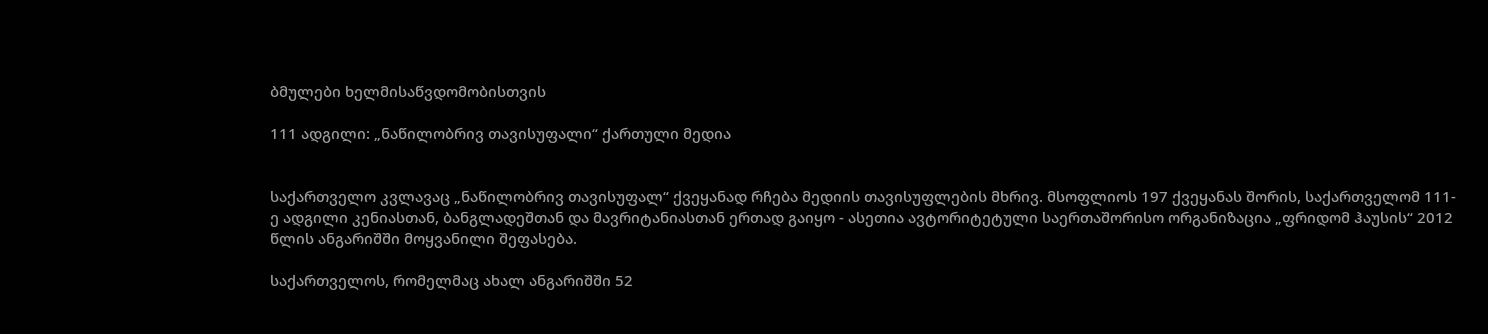ბმულები ხელმისაწვდომობისთვის

111 ადგილი: „ნაწილობრივ თავისუფალი“ ქართული მედია


საქართველო კვლავაც „ნაწილობრივ თავისუფალ“ ქვეყანად რჩება მედიის თავისუფლების მხრივ. მსოფლიოს 197 ქვეყანას შორის, საქართველომ 111-ე ადგილი კენიასთან, ბანგლადეშთან და მავრიტანიასთან ერთად გაიყო - ასეთია ავტორიტეტული საერთაშორისო ორგანიზაცია „ფრიდომ ჰაუსის“ 2012 წლის ანგარიშში მოყვანილი შეფასება.

საქართველოს, რომელმაც ახალ ანგარიშში 52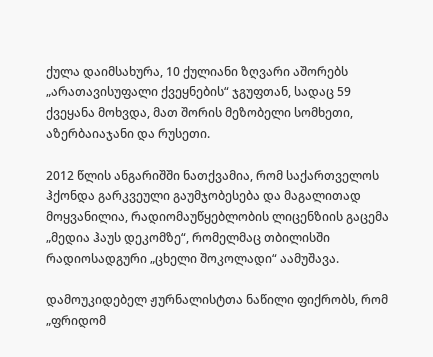ქულა დაიმსახურა, 10 ქულიანი ზღვარი აშორებს „არათავისუფალი ქვეყნების“ ჯგუფთან, სადაც 59 ქვეყანა მოხვდა, მათ შორის მეზობელი სომხეთი, აზერბაიაჯანი და რუსეთი.

2012 წლის ანგარიშში ნათქვამია, რომ საქართველოს ჰქონდა გარკვეული გაუმჯობესება და მაგალითად მოყვანილია, რადიომაუწყებლობის ლიცენზიის გაცემა „მედია ჰაუს დეკომზე“, რომელმაც თბილისში რადიოსადგური „ცხელი შოკოლადი“ აამუშავა.

დამოუკიდებელ ჟურნალისტთა ნაწილი ფიქრობს, რომ „ფრიდომ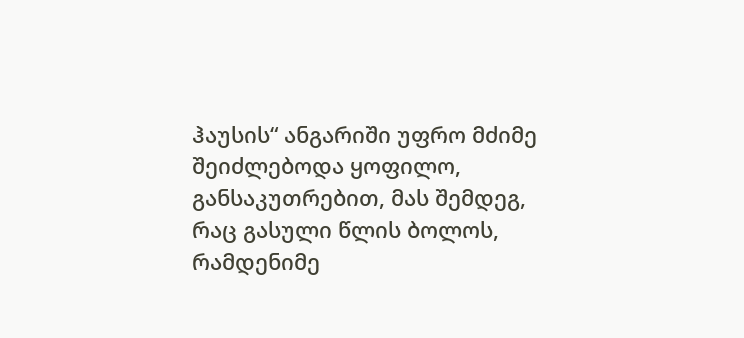ჰაუსის“ ანგარიში უფრო მძიმე შეიძლებოდა ყოფილო, განსაკუთრებით, მას შემდეგ, რაც გასული წლის ბოლოს, რამდენიმე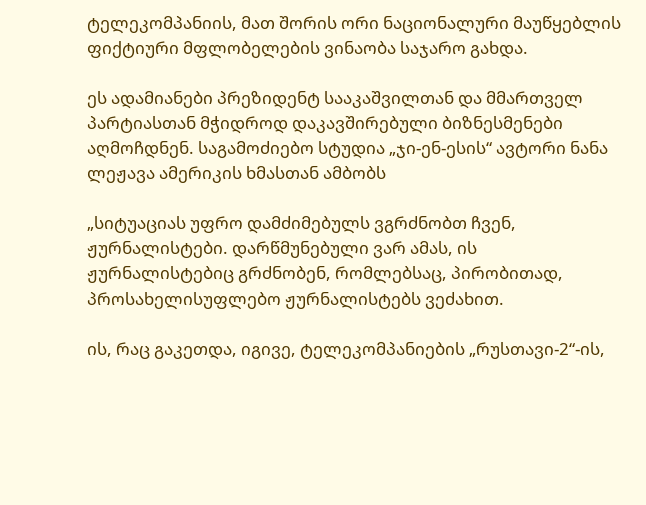ტელეკომპანიის, მათ შორის ორი ნაციონალური მაუწყებლის ფიქტიური მფლობელების ვინაობა საჯარო გახდა.

ეს ადამიანები პრეზიდენტ სააკაშვილთან და მმართველ პარტიასთან მჭიდროდ დაკავშირებული ბიზნესმენები აღმოჩდნენ. საგამოძიებო სტუდია „ჯი-ენ-ესის“ ავტორი ნანა ლეჟავა ამერიკის ხმასთან ამბობს

„სიტუაციას უფრო დამძიმებულს ვგრძნობთ ჩვენ, ჟურნალისტები. დარწმუნებული ვარ ამას, ის ჟურნალისტებიც გრძნობენ, რომლებსაც, პირობითად, პროსახელისუფლებო ჟურნალისტებს ვეძახით.

ის, რაც გაკეთდა, იგივე, ტელეკომპანიების „რუსთავი-2“-ის,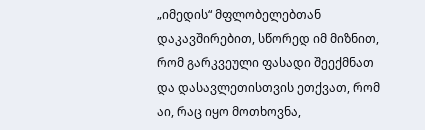„იმედის“ მფლობელებთან დაკავშირებით, სწორედ იმ მიზნით, რომ გარკვეული ფასადი შეექმნათ და დასავლეთისთვის ეთქვათ, რომ აი, რაც იყო მოთხოვნა,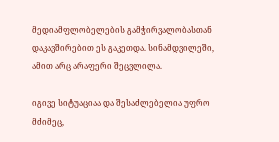მედიამფლობელების გამჭირვალობასთან დაკავშირებით ეს გაკეთდა. სინამდვილეში, ამით არც არაფერი შეცვლილა.

იგივე სიტუაციაა და შესაძლებელია უფრო მძიმეც,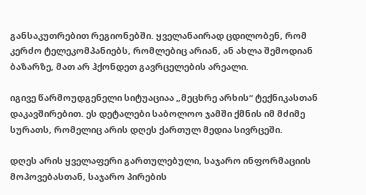განსაკუთრებით რეგიონებში. ყველანაირად ცდილობენ, რომ კერძო ტელეკომპანიებს, რომლებიც არიან, ან ახლა შემოდიან ბაზარზე, მათ არ ჰქონდეთ გავრცელების არეალი.

იგივე წარმოუდგენელი სიტუაციაა „მეცხრე არხის“ ტექნიკასთან დაკავშირებით. ეს დეტალები საბოლოო ჯამში ქმნის იმ მძიმე სურათს, რომელიც არის დღეს ქართულ მედია სივრცეში.

დღეს არის ყველაფერი გართულებული, საჯარო ინფორმაციის მოპოვებასთან, საჯარო პირების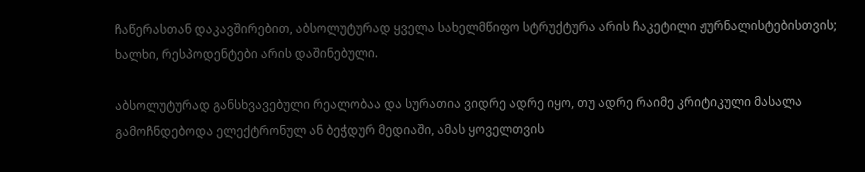ჩაწერასთან დაკავშირებით, აბსოლუტურად ყველა სახელმწიფო სტრუქტურა არის ჩაკეტილი ჟურნალისტებისთვის; ხალხი, რესპოდენტები არის დაშინებული.

აბსოლუტურად განსხვავებული რეალობაა და სურათია ვიდრე ადრე იყო, თუ ადრე რაიმე კრიტიკული მასალა გამოჩნდებოდა ელექტრონულ ან ბეჭდურ მედიაში, ამას ყოველთვის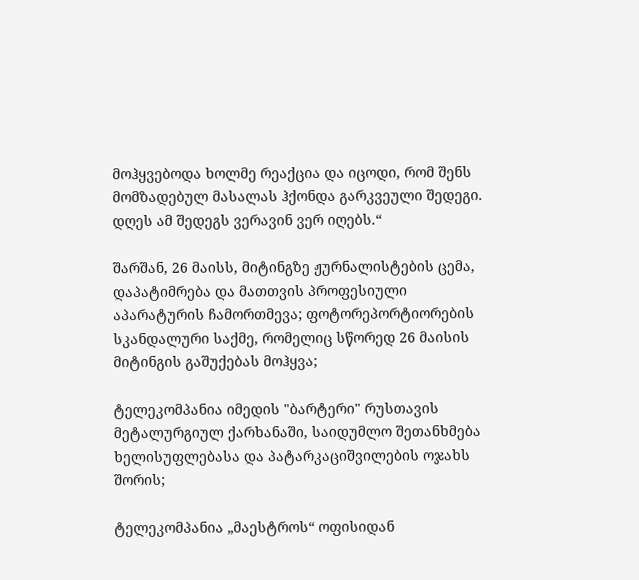მოჰყვებოდა ხოლმე რეაქცია და იცოდი, რომ შენს მომზადებულ მასალას ჰქონდა გარკვეული შედეგი. დღეს ამ შედეგს ვერავინ ვერ იღებს.“

შარშან, 26 მაისს, მიტინგზე ჟურნალისტების ცემა, დაპატიმრება და მათთვის პროფესიული აპარატურის ჩამორთმევა; ფოტორეპორტიორების სკანდალური საქმე, რომელიც სწორედ 26 მაისის მიტინგის გაშუქებას მოჰყვა;

ტელეკომპანია იმედის "ბარტერი" რუსთავის მეტალურგიულ ქარხანაში, საიდუმლო შეთანხმება ხელისუფლებასა და პატარკაციშვილების ოჯახს შორის;

ტელეკომპანია „მაესტროს“ ოფისიდან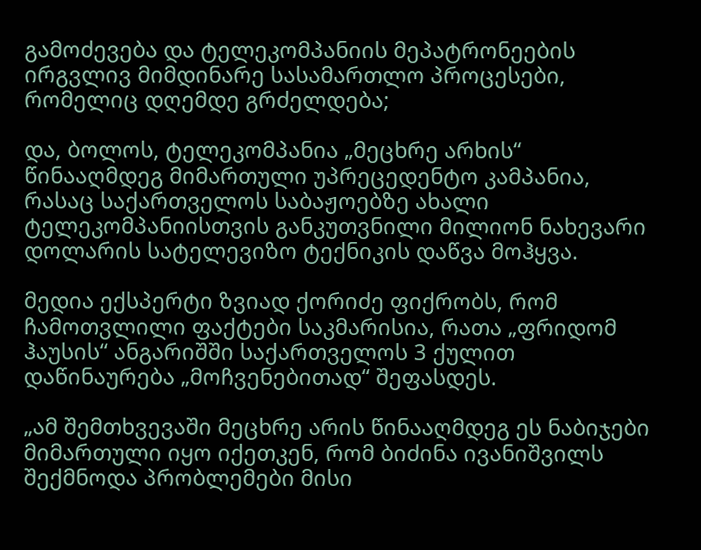გამოძევება და ტელეკომპანიის მეპატრონეების ირგვლივ მიმდინარე სასამართლო პროცესები, რომელიც დღემდე გრძელდება;

და, ბოლოს, ტელეკომპანია „მეცხრე არხის“ წინააღმდეგ მიმართული უპრეცედენტო კამპანია, რასაც საქართველოს საბაჟოებზე ახალი ტელეკომპანიისთვის განკუთვნილი მილიონ ნახევარი დოლარის სატელევიზო ტექნიკის დაწვა მოჰყვა.

მედია ექსპერტი ზვიად ქორიძე ფიქრობს, რომ ჩამოთვლილი ფაქტები საკმარისია, რათა „ფრიდომ ჰაუსის“ ანგარიშში საქართველოს 3 ქულით დაწინაურება „მოჩვენებითად“ შეფასდეს.

„ამ შემთხვევაში მეცხრე არის წინააღმდეგ ეს ნაბიჯები მიმართული იყო იქეთკენ, რომ ბიძინა ივანიშვილს შექმნოდა პრობლემები მისი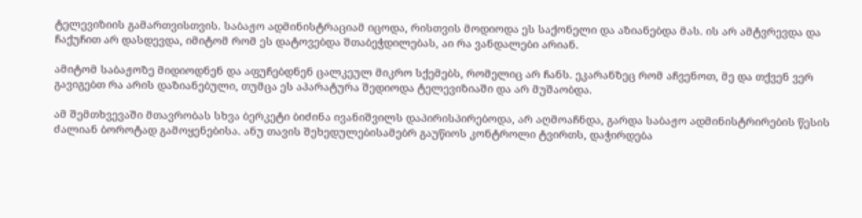ტელევიზიის გამართვისთვის. საბაჟო ადმინისტრაციამ იცოდა, რისთვის მოდიოდა ეს საქონელი და აზიანებდა მას. ის არ ამტვრევდა და ჩაქუჩით არ დასდევდა, იმიტომ რომ ეს დატოვებდა შთაბეჭდილებას, აი რა ვანდალები არიან.

ამიტომ საბაჟოზე მიდიოდნენ და აფუჩებდნენ ცალკეულ მიკრო სქემებს, რომელიც არ ჩანს. ეკარანზეც რომ აჩვენოთ, მე და თქვენ ვერ გავიგებთ რა არის დაზიანებული, თუმცა ეს აპარატურა შედიოდა ტელევიზიაში და არ მუშაობდა.

ამ შემთხვევაში მთავრობას სხვა ბერკეტი ბიძინა ივანიშვილს დაპირისპირებოდა, არ აღმოაჩნდა, გარდა საბაჟო ადმინისტრირების წესის ძალიან ბოროტად გამოყენებისა. ანუ თავის შეხედულებისამებრ გაუწიოს კონტროლი ტვირთს, დაჭირდება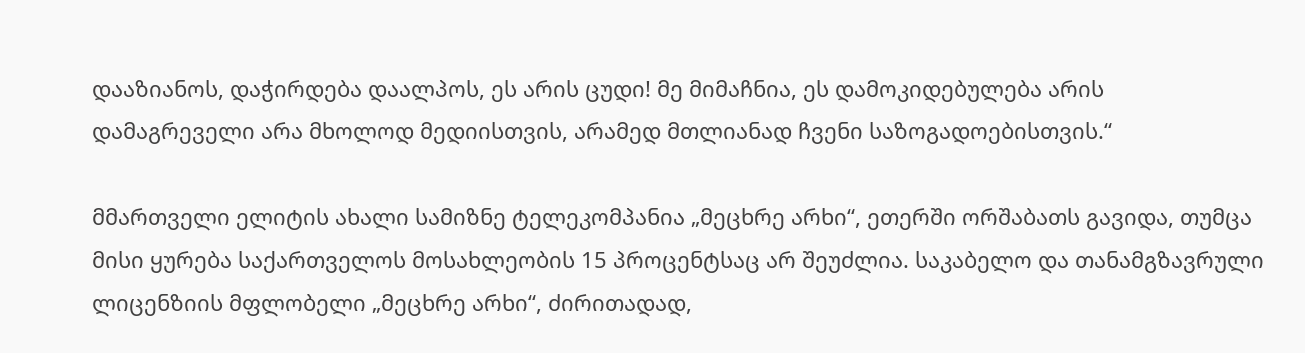დააზიანოს, დაჭირდება დაალპოს, ეს არის ცუდი! მე მიმაჩნია, ეს დამოკიდებულება არის დამაგრეველი არა მხოლოდ მედიისთვის, არამედ მთლიანად ჩვენი საზოგადოებისთვის.“

მმართველი ელიტის ახალი სამიზნე ტელეკომპანია „მეცხრე არხი“, ეთერში ორშაბათს გავიდა, თუმცა მისი ყურება საქართველოს მოსახლეობის 15 პროცენტსაც არ შეუძლია. საკაბელო და თანამგზავრული ლიცენზიის მფლობელი „მეცხრე არხი“, ძირითადად,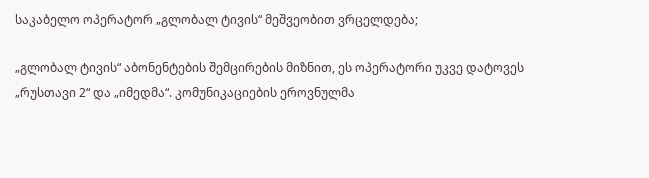საკაბელო ოპერატორ „გლობალ ტივის“ მეშვეობით ვრცელდება;

„გლობალ ტივის“ აბონენტების შემცირების მიზნით, ეს ოპერატორი უკვე დატოვეს „რუსთავი 2“ და „იმედმა“. კომუნიკაციების ეროვნულმა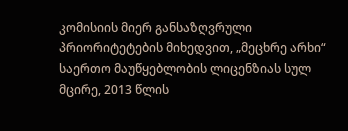კომისიის მიერ განსაზღვრული პრიორიტეტების მიხედვით, „მეცხრე არხი“ საერთო მაუწყებლობის ლიცენზიას სულ მცირე, 2013 წლის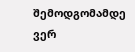შემოდგომამდე ვერ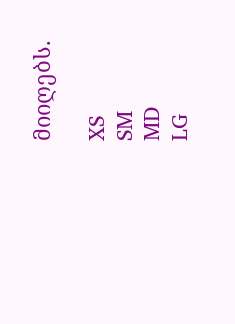მიიღებს.

XS
SM
MD
LG